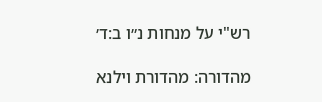רש"י על מנחות נ״ו ב:ד׳

מהדורה: מהדורת וילנא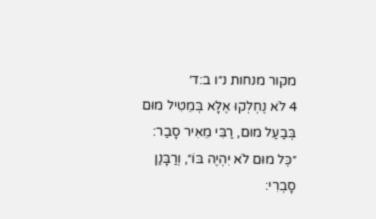מקור מנחות נ״ו ב:ד׳
4 לֹא נֶחְלְקוּ אֶלָּא בְּמֵטִיל מוּם בְּבַעַל מוּם, רַבִּי מֵאִיר סָבַר: ״כׇּל מוּם לֹא יִהְיֶה בּוֹ״, וְרַבָּנַן סָבְרִי: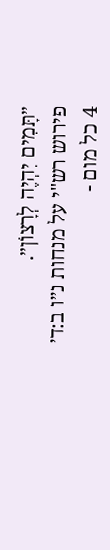״תָּמִים יִהְיֶה לְרָצוֹן״.
פירוש רש"י על מנחות נ״ו ב:ד׳
4 כל מום -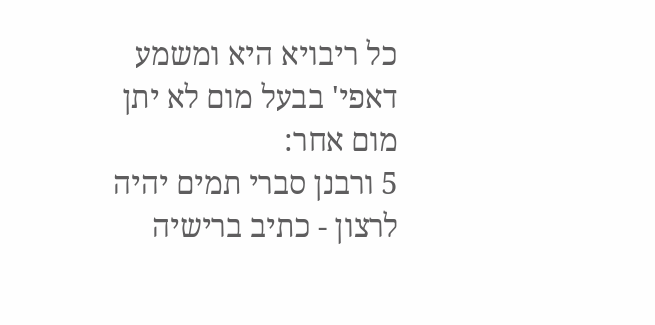כל ריבויא היא ומשמע דאפי' בבעל מום לא יתן מום אחר:
5 ורבנן סברי תמים יהיה לרצון - כתיב ברישיה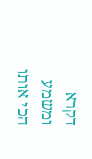דקרא ומשמע הכי אותו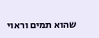שהוא תמים וראוי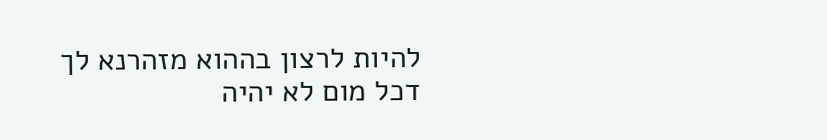להיות לרצון בההוא מזהרנא לך דכל מום לא יהיה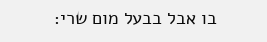בו אבל בבעל מום שרי: